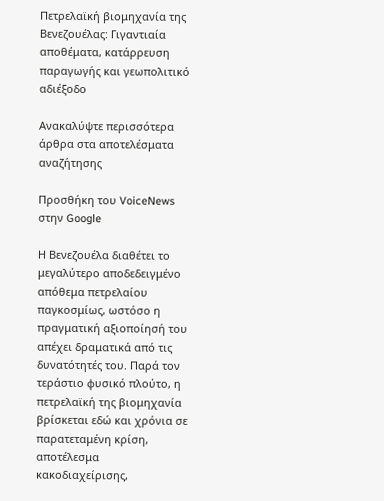Πετρελαϊκή βιομηχανία της Βενεζουέλας: Γιγαντιαία αποθέματα, κατάρρευση παραγωγής και γεωπολιτικό αδιέξοδο

Ανακαλύψτε περισσότερα άρθρα στα αποτελέσματα αναζήτησης

Προσθήκη του VoiceNews στην Google

Η Βενεζουέλα διαθέτει το μεγαλύτερο αποδεδειγμένο απόθεμα πετρελαίου παγκοσμίως, ωστόσο η πραγματική αξιοποίησή του απέχει δραματικά από τις δυνατότητές του. Παρά τον τεράστιο φυσικό πλούτο, η πετρελαϊκή της βιομηχανία βρίσκεται εδώ και χρόνια σε παρατεταμένη κρίση, αποτέλεσμα κακοδιαχείρισης,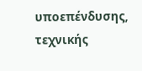υποεπένδυσης, τεχνικής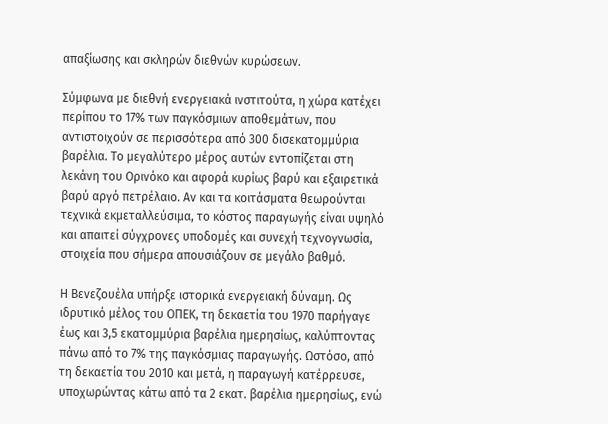απαξίωσης και σκληρών διεθνών κυρώσεων.

Σύμφωνα με διεθνή ενεργειακά ινστιτούτα, η χώρα κατέχει περίπου το 17% των παγκόσμιων αποθεμάτων, που αντιστοιχούν σε περισσότερα από 300 δισεκατομμύρια βαρέλια. Το μεγαλύτερο μέρος αυτών εντοπίζεται στη λεκάνη του Ορινόκο και αφορά κυρίως βαρύ και εξαιρετικά βαρύ αργό πετρέλαιο. Αν και τα κοιτάσματα θεωρούνται τεχνικά εκμεταλλεύσιμα, το κόστος παραγωγής είναι υψηλό και απαιτεί σύγχρονες υποδομές και συνεχή τεχνογνωσία, στοιχεία που σήμερα απουσιάζουν σε μεγάλο βαθμό.

Η Βενεζουέλα υπήρξε ιστορικά ενεργειακή δύναμη. Ως ιδρυτικό μέλος του ΟΠΕΚ, τη δεκαετία του 1970 παρήγαγε έως και 3,5 εκατομμύρια βαρέλια ημερησίως, καλύπτοντας πάνω από το 7% της παγκόσμιας παραγωγής. Ωστόσο, από τη δεκαετία του 2010 και μετά, η παραγωγή κατέρρευσε, υποχωρώντας κάτω από τα 2 εκατ. βαρέλια ημερησίως, ενώ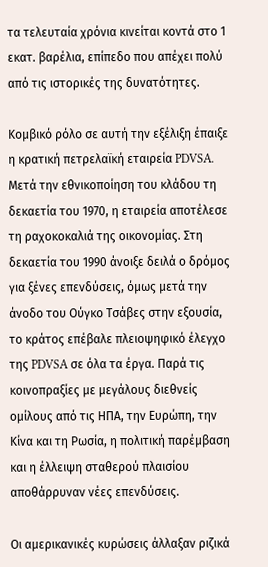τα τελευταία χρόνια κινείται κοντά στο 1 εκατ. βαρέλια, επίπεδο που απέχει πολύ από τις ιστορικές της δυνατότητες.

Κομβικό ρόλο σε αυτή την εξέλιξη έπαιξε η κρατική πετρελαϊκή εταιρεία PDVSA. Μετά την εθνικοποίηση του κλάδου τη δεκαετία του 1970, η εταιρεία αποτέλεσε τη ραχοκοκαλιά της οικονομίας. Στη δεκαετία του 1990 άνοιξε δειλά ο δρόμος για ξένες επενδύσεις, όμως μετά την άνοδο του Ούγκο Τσάβες στην εξουσία, το κράτος επέβαλε πλειοψηφικό έλεγχο της PDVSA σε όλα τα έργα. Παρά τις κοινοπραξίες με μεγάλους διεθνείς ομίλους από τις ΗΠΑ, την Ευρώπη, την Κίνα και τη Ρωσία, η πολιτική παρέμβαση και η έλλειψη σταθερού πλαισίου αποθάρρυναν νέες επενδύσεις.

Οι αμερικανικές κυρώσεις άλλαξαν ριζικά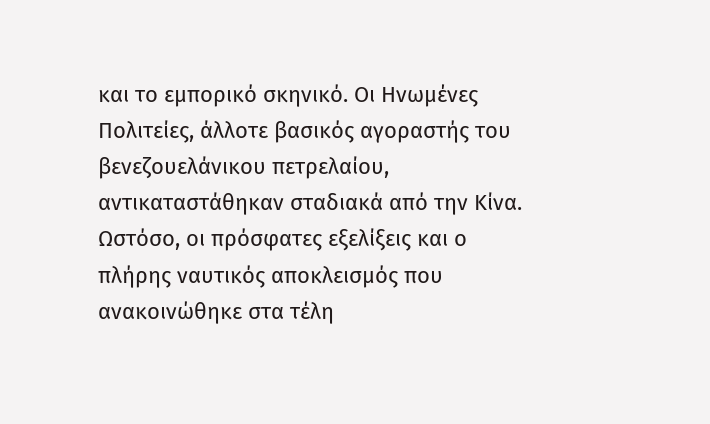και το εμπορικό σκηνικό. Οι Ηνωμένες Πολιτείες, άλλοτε βασικός αγοραστής του βενεζουελάνικου πετρελαίου, αντικαταστάθηκαν σταδιακά από την Κίνα. Ωστόσο, οι πρόσφατες εξελίξεις και ο πλήρης ναυτικός αποκλεισμός που ανακοινώθηκε στα τέλη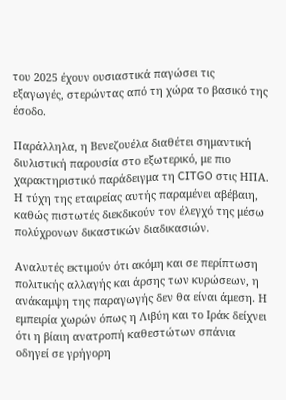του 2025 έχουν ουσιαστικά παγώσει τις εξαγωγές, στερώντας από τη χώρα το βασικό της έσοδο.

Παράλληλα, η Βενεζουέλα διαθέτει σημαντική διυλιστική παρουσία στο εξωτερικό, με πιο χαρακτηριστικό παράδειγμα τη CITGO στις ΗΠΑ. Η τύχη της εταιρείας αυτής παραμένει αβέβαιη, καθώς πιστωτές διεκδικούν τον έλεγχό της μέσω πολύχρονων δικαστικών διαδικασιών.

Αναλυτές εκτιμούν ότι ακόμη και σε περίπτωση πολιτικής αλλαγής και άρσης των κυρώσεων, η ανάκαμψη της παραγωγής δεν θα είναι άμεση. Η εμπειρία χωρών όπως η Λιβύη και το Ιράκ δείχνει ότι η βίαιη ανατροπή καθεστώτων σπάνια οδηγεί σε γρήγορη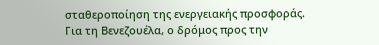σταθεροποίηση της ενεργειακής προσφοράς. Για τη Βενεζουέλα, ο δρόμος προς την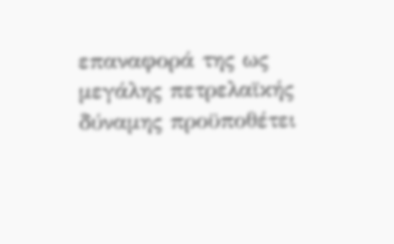επαναφορά της ως μεγάλης πετρελαϊκής δύναμης προϋποθέτει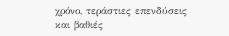χρόνο, τεράστιες επενδύσεις και βαθιές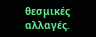θεσμικές αλλαγές.